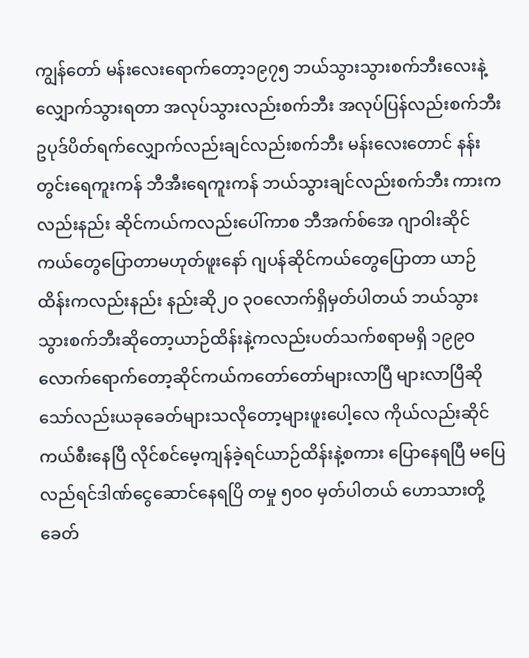ကျွန်တော် မန်းလေးရောက်တော့၁၉၇၅ ဘယ်သွားသွားစက်ဘီးလေးနဲ့လျှောက်သွားရတာ အလုပ်သွားလည်းစက်ဘီး အလုပ်ပြန်လည်းစက်ဘီး ဥပုဒ်ပိတ်ရက်လျှောက်လည်းချင်လည်းစက်ဘီး မန်းလေးတောင် နန်းတွင်းရေကူးကန် ဘီအီးရေကူးကန် ဘယ်သွားချင်လည်းစက်ဘီး ကားကလည်းနည်း ဆိုင်ကယ်ကလည်းပေါ်ကာစ ဘီအက်စ်အေ ဂျာဝါးဆိုင်ကယ်တွေပြောတာမဟုတ်ဖူးနော် ဂျပန်ဆိုင်ကယ်တွေပြောတာ ယာဉ်ထိန်းကလည်းနည်း နည်းဆို၂ဝ ၃ဝလောက်ရှိမှတ်ပါတယ် ဘယ်သွားသွားစက်ဘီးဆိုတော့ယာဉ်ထိန်းနဲ့ကလည်းပတ်သက်စရာမရှိ ၁၉၉ဝလောက်ရောက်တော့ဆိုင်ကယ်ကတော်တော်များလာပြီ များလာပြီဆိုသော်လည်းယခုခေတ်များသလိုတော့များဖူးပေါ့လေ ကိုယ်လည်းဆိုင်ကယ်စီးနေပြီ လိုင်စင်မေ့ကျန်ခဲ့ရင်ယာဉ်ထိန်းနဲ့စကား ပြောနေရပြီ မပြေလည်ရင်ဒါဏ်ငွေဆောင်နေရပြိ တမှု ၅၀ဝ မှတ်ပါတယ် ဟောသားတို့ခေတ်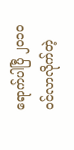ရောက်ပါပြီ ၂၀၁၀ ဝင်လာလိုက်တဲ့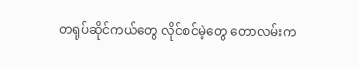တရုပ်ဆိုင်ကယ်တွေ လိုင်စင်မဲ့တွေ တောလမ်းက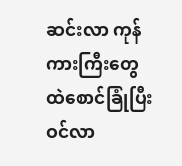ဆင်းလာ ကုန်ကားကြီးတွေထဲစောင်ခြုံပြီးဝင်လာ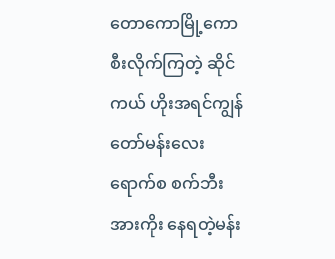တောကောမြို့ကောစီးလိုက်ကြတဲ့ ဆိုင်ကယ် ဟိုးအရင်ကျွန်တော်မန်းလေးရောက်စ စက်ဘီးအားကိုး နေရတဲ့မန်း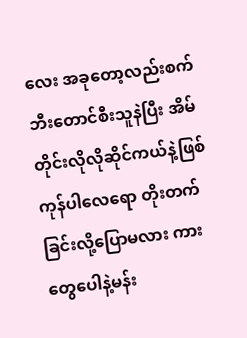လေး အခုတော့လည်းစက်ဘီးတောင်စီးသူနဲပြီး အိမ်တိုင်းလိုလိုဆိုင်ကယ်နဲ့ဖြစ်ကုန်ပါလေရော တိုးတက်ခြင်းလို့ပြောမလား ကားတွေပေါနဲ့မန်း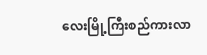လေးမြို့ကြီးစည်ကားလာ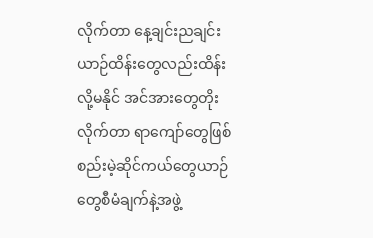လိုက်တာ နေ့ချင်းညချင်း ယာဉ်ထိန်းတွေလည်းထိန်းလို့မနိုင် အင်အားတွေတိုးလိုက်တာ ရာကျော်တွေဖြစ် စည်းမဲ့ဆိုင်ကယ်တွေယာဉ်တွေစီမံချက်နဲ့အဖွဲ့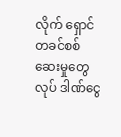လိုက် ရှောင်တခင်စစ်ဆေးမှုတွေလုပ် ဒါဏ်ငွေ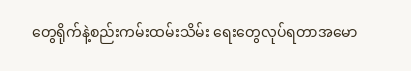တွေရိုက်နဲ့စည်းကမ်းထမ်းသိမ်း ရေးတွေလုပ်ရတာအမော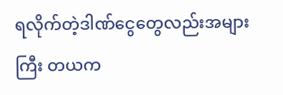ရလိုက်တဲ့ဒါဏ်ငွေတွေလည်းအများကြီး တယက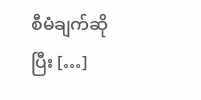စီမံချက်ဆိုပြီး […]